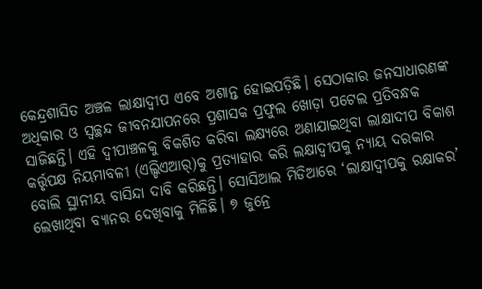କେନ୍ଦ୍ରଶାସିତ ଅଞ୍ଚଳ ଲାକ୍ଷାଦ୍ୱୀପ ଏବେ ଅଶାନ୍ତ ହୋଇପଡ଼ିଛି। ସେଠାକାର ଜନସାଧାରଣଙ୍କ ଅଧିକାର ଓ ସ୍ୱଚ୍ଛନ୍ଦ ଜୀବନଯାପନରେ ପ୍ରଶାସକ ପ୍ରଫୁଲ ଖୋଡ଼ା ପଟେଲ ପ୍ରତିବନ୍ଧକ ସାଜିଛନ୍ତି। ଏହି ଦ୍ୱୀପାଞ୍ଚଳକୁ ବିକଶିତ କରିବା ଲକ୍ଷ୍ୟରେ ଅଣାଯାଇଥିବା ଲାକ୍ଷାଦୀପ ବିକାଶ କର୍ତ୍ତୃପକ୍ଷ ନିୟମାବଳୀ (ଏଲ୍ଡିଏଆର୍)କୁ ପ୍ରତ୍ୟାହାର କରି ଲକ୍ଷାଦ୍ୱୀପକୁ ନ୍ୟାୟ ଦରକାର ବୋଲି ସ୍ଥାନୀୟ ବାସିନ୍ଦା ଦାବି କରିଛନ୍ତି। ସୋସିଆଲ ମିଡିଆରେ ‘ଲାକ୍ଷାଦ୍ୱୀପକୁ ରକ୍ଷାକର’ ଲେଖାଥିବା ବ୍ୟାନର ଦେଖିବାକୁ ମିଳିଛି। ୭ ଜୁନ୍ରେ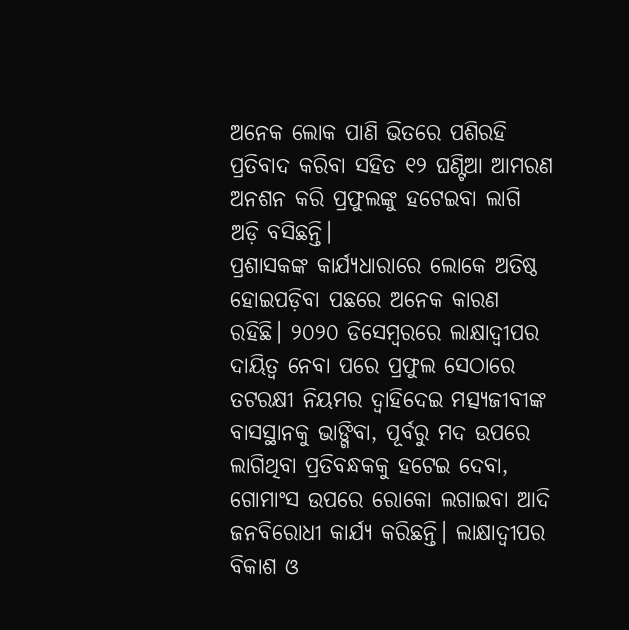ଅନେକ ଲୋକ ପାଣି ଭିତରେ ପଶିରହି ପ୍ରତିବାଦ କରିବା ସହିତ ୧୨ ଘଣ୍ଟିଆ ଆମରଣ ଅନଶନ କରି ପ୍ରଫୁଲଙ୍କୁ ହଟେଇବା ଲାଗି ଅଡ଼ି ବସିଛନ୍ତି।
ପ୍ରଶାସକଙ୍କ କାର୍ଯ୍ୟଧାରାରେ ଲୋକେ ଅତିଷ୍ଠ ହୋଇପଡ଼ିବା ପଛରେ ଅନେକ କାରଣ ରହିଛି। ୨୦୨୦ ଡିସେମ୍ବରରେ ଲାକ୍ଷାଦ୍ୱୀପର ଦାୟିତ୍ୱ ନେବା ପରେ ପ୍ରଫୁଲ ସେଠାରେ ତଟରକ୍ଷୀ ନିୟମର ଦ୍ୱାହିଦେଇ ମତ୍ସ୍ୟଜୀବୀଙ୍କ ବାସସ୍ଥାନକୁ ଭାଙ୍ଗିବା, ପୂର୍ବରୁ ମଦ ଉପରେ ଲାଗିଥିବା ପ୍ରତିବନ୍ଧକକୁ ହଟେଇ ଦେବା, ଗୋମାଂସ ଉପରେ ରୋକୋ ଲଗାଇବା ଆଦି ଜନବିରୋଧୀ କାର୍ଯ୍ୟ କରିଛନ୍ତି। ଲାକ୍ଷାଦ୍ୱୀପର ବିକାଶ ଓ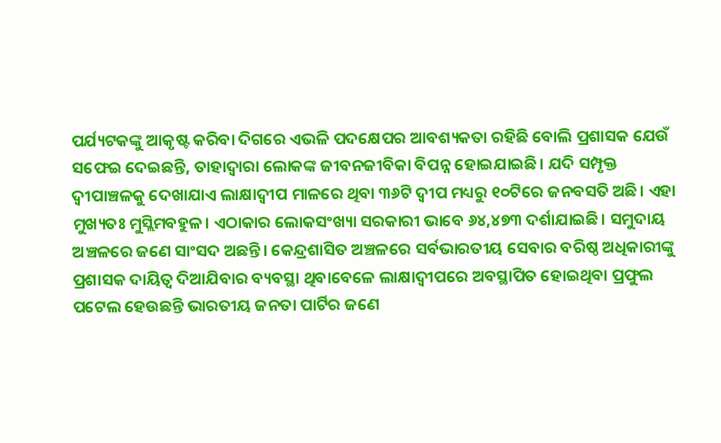ପର୍ଯ୍ୟଟକଙ୍କୁ ଆକୃଷ୍ଟ କରିବା ଦିଗରେ ଏଭଳି ପଦକ୍ଷେପର ଆବଶ୍ୟକତା ରହିଛି ବୋଲି ପ୍ରଶାସକ ଯେଉଁ ସଫେଇ ଦେଇଛନ୍ତି, ତାହାଦ୍ୱାରା ଲୋକଙ୍କ ଜୀବନଜୀବିକା ବିପନ୍ନ ହୋଇଯାଇଛି। ଯଦି ସମ୍ପୃକ୍ତ ଦ୍ୱୀପାଞ୍ଚଳକୁ ଦେଖାଯାଏ ଲାକ୍ଷାଦ୍ୱୀପ ମାଳରେ ଥିବା ୩୬ଟି ଦ୍ୱୀପ ମଧ୍ୟରୁ ୧୦ଟିରେ ଜନବସତି ଅଛି। ଏହା ମୁଖ୍ୟତଃ ମୁସ୍ଲିମବହୁଳ। ଏଠାକାର ଲୋକସଂଖ୍ୟା ସରକାରୀ ଭାବେ ୬୪,୪୭୩ ଦର୍ଶାଯାଇଛି। ସମୁଦାୟ ଅଞ୍ଚଳରେ ଜଣେ ସାଂସଦ ଅଛନ୍ତି। କେନ୍ଦ୍ରଶାସିତ ଅଞ୍ଚଳରେ ସର୍ବଭାରତୀୟ ସେବାର ବରିଷ୍ଠ ଅଧିକାରୀଙ୍କୁ ପ୍ରଶାସକ ଦାୟିତ୍ୱ ଦିଆଯିବାର ବ୍ୟବସ୍ଥା ଥିବାବେଳେ ଲାକ୍ଷାଦ୍ୱୀପରେ ଅବସ୍ଥାପିତ ହୋଇଥିବା ପ୍ରଫୁଲ ପଟେଲ ହେଉଛନ୍ତି ଭାରତୀୟ ଜନତା ପାର୍ଟିର ଜଣେ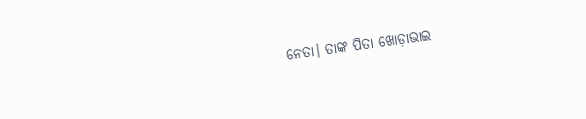ନେତା। ତାଙ୍କ ପିତା ଖୋଡ଼ାଭାଇ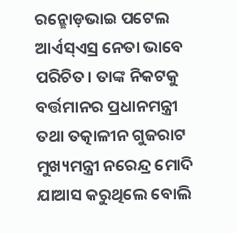ରନ୍ଛୋଡ଼ଭାଇ ପଟେଲ ଆର୍ଏସ୍ଏସ୍ର ନେତା ଭାବେ ପରିଚିତ। ତାଙ୍କ ନିକଟକୁ ବର୍ତ୍ତମାନର ପ୍ରଧାନମନ୍ତ୍ରୀ ତଥା ତତ୍କାଳୀନ ଗୁଜରାଟ ମୁଖ୍ୟମନ୍ତ୍ରୀ ନରେନ୍ଦ୍ର ମୋଦି ଯାଆସ କରୁଥିଲେ ବୋଲି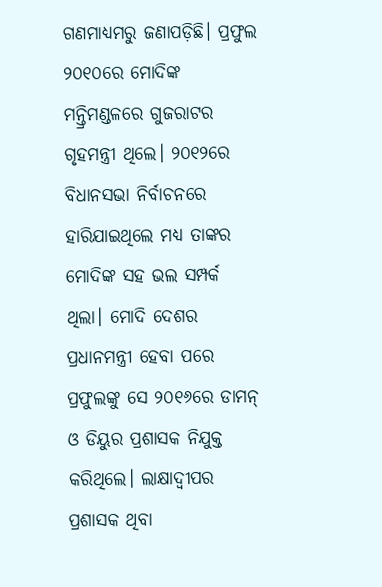ଗଣମାଧ୍ୟମରୁ ଜଣାପଡ଼ିଛି। ପ୍ରଫୁଲ ୨୦୧୦ରେ ମୋଦିଙ୍କ ମନ୍ତ୍ରିମଣ୍ଡଳରେ ଗୁଜରାଟର ଗୃହମନ୍ତ୍ରୀ ଥିଲେ। ୨୦୧୨ରେ ବିଧାନସଭା ନିର୍ବାଚନରେ ହାରିଯାଇଥିଲେ ମଧ୍ୟ ତାଙ୍କର ମୋଦିଙ୍କ ସହ ଭଲ ସମ୍ପର୍କ ଥିଲା। ମୋଦି ଦେଶର ପ୍ରଧାନମନ୍ତ୍ରୀ ହେବା ପରେ ପ୍ରଫୁଲଙ୍କୁ ସେ ୨୦୧୬ରେ ଡାମନ୍ ଓ ଡିୟୁର ପ୍ରଶାସକ ନିଯୁକ୍ତ କରିଥିଲେ। ଲାକ୍ଷାଦ୍ୱୀପର ପ୍ରଶାସକ ଥିବା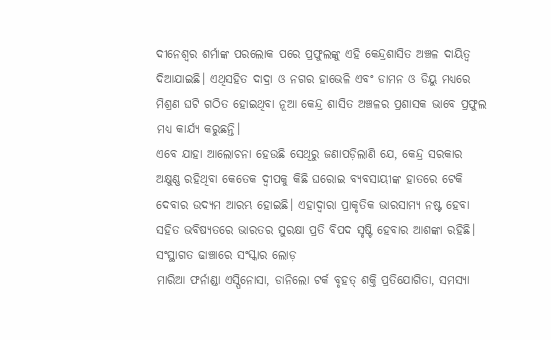ଦୀନେଶ୍ୱର ଶର୍ମାଙ୍କ ପରଲୋକ ପରେ ପ୍ରଫୁଲଙ୍କୁ ଏହି କେନ୍ଦ୍ରଶାସିତ ଅଞ୍ଚଳ ଦାୟିତ୍ୱ ଦିଆଯାଇଛି। ଏଥିସହିତ ଦାଦ୍ରା ଓ ନଗର ହାଭେଳି ଏବଂ ଡାମନ ଓ ଡିୟୁ ମଧ୍ୟରେ ମିଶ୍ରଣ ଘଟି ଗଠିତ ହୋଇଥିବା ନୂଆ କେନ୍ଦ୍ର ଶାସିତ ଅଞ୍ଚଳର ପ୍ରଶାସକ ଭାବେ ପ୍ରଫୁଲ ମଧ୍ୟ କାର୍ଯ୍ୟ କରୁଛନ୍ତି।
ଏବେ ଯାହା ଆଲୋଚନା ହେଉଛି ସେଥିରୁ ଜଣାପଡ଼ିଲାଣି ଯେ, କେନ୍ଦ୍ର ସରକାର ଅକ୍ଷୁଣ୍ଣ ରହିଥିବା କେତେକ ଦ୍ୱୀପକୁ କିଛି ଘରୋଇ ବ୍ୟବସାୟୀଙ୍କ ହାତରେ ଟେକି ଦେବାର ଉଦ୍ୟମ ଆରମ୍ଭ ହୋଇଛି। ଏହାଦ୍ୱାରା ପ୍ରାକୃତିକ ଭାରସାମ୍ୟ ନଷ୍ଟ ହେବା ସହିତ ଭବିଷ୍ୟତରେ ଭାରତର ସୁରକ୍ଷା ପ୍ରତି ବିପଦ ସୃଷ୍ଟି ହେବାର ଆଶଙ୍କା ରହିଛି।
ସଂସ୍ଥାଗତ ଢାଞ୍ଚାରେ ସଂସ୍କାର ଲୋଡ଼
ମାରିଆ ଫର୍ନାଣ୍ଡା ଏସ୍ପିନୋସା, ଡାନିଲୋ ଟର୍କ ବୃହତ୍ ଶକ୍ତି ପ୍ରତିଯୋଗିତା, ସମସ୍ୟା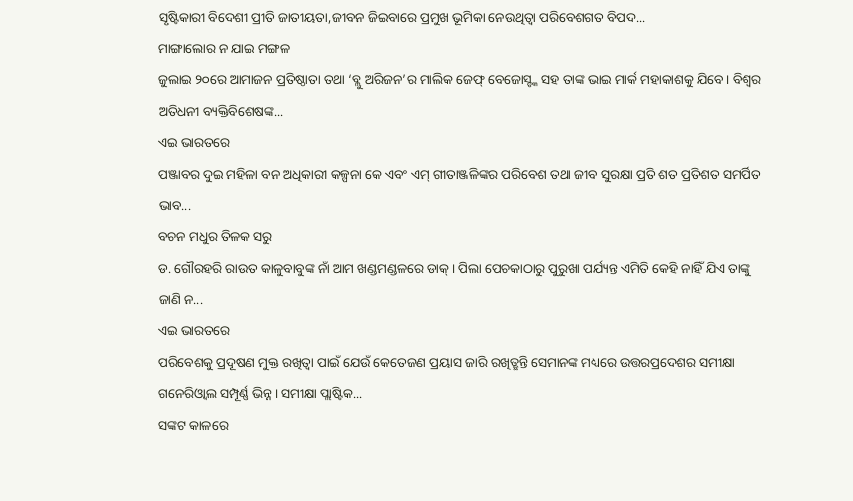ସୃଷ୍ଟିକାରୀ ବିଦେଶୀ ପ୍ରୀତି ଜାତୀୟତା,ଜୀବନ ଜିଇବାରେ ପ୍ରମୁଖ ଭୂମିକା ନେଉଥିତ୍ବା ପରିବେଶଗତ ବିପଦ...
ମାଙ୍ଗାଲୋର ନ ଯାଇ ମଙ୍ଗଳ
ଜୁଲାଇ ୨୦ରେ ଆମାଜନ ପ୍ରତିଷ୍ଠାତା ତଥା ‘ବ୍ଲୁ ଅରିଜନ’ର ମାଲିକ ଜେଫ୍ ବେଜୋସ୍ଙ୍କ ସହ ତାଙ୍କ ଭାଇ ମାର୍କ ମହାକାଶକୁ ଯିବେ। ବିଶ୍ୱର ଅତିଧନୀ ବ୍ୟକ୍ତିବିଶେଷଙ୍କ...
ଏଇ ଭାରତରେ
ପଞ୍ଜାବର ଦୁଇ ମହିଳା ବନ ଅଧିକାରୀ କଳ୍ପନା କେ ଏବଂ ଏମ୍ ଗୀତାଞ୍ଜଳିଙ୍କର ପରିବେଶ ତଥା ଜୀବ ସୁରକ୍ଷା ପ୍ରତି ଶତ ପ୍ରତିଶତ ସମର୍ପିତ ଭାବ...
ବଚନ ମଧୁର ତିଳକ ସରୁ
ଡ. ଗୌରହରି ରାଉତ କାଳୁବାବୁଙ୍କ ନାଁ ଆମ ଖଣ୍ଡମଣ୍ଡଳରେ ଡାକ୍। ପିଲା ପେଚକାଠାରୁ ପୁରୁଖା ପର୍ଯ୍ୟନ୍ତ ଏମିତି କେହି ନାହିଁ ଯିଏ ତାଙ୍କୁ ଜାଣି ନ...
ଏଇ ଭାରତରେ
ପରିବେଶକୁ ପ୍ରଦୂଷଣ ମୁକ୍ତ ରଖିତ୍ବା ପାଇଁ ଯେଉଁ କେତେଜଣ ପ୍ରୟାସ ଜାରି ରଖିତ୍ଛନ୍ତି ସେମାନଙ୍କ ମଧ୍ୟରେ ଉତ୍ତରପ୍ରଦେଶର ସମୀକ୍ଷା ଗନେରିଓ୍ବାଲ ସମ୍ପୂର୍ଣ୍ଣ ଭିନ୍ନ। ସମୀକ୍ଷା ପ୍ଲାଷ୍ଟିକ...
ସଙ୍କଟ କାଳରେ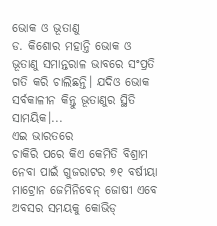ଭୋକ ଓ ଭୂତାଣୁ
ଡ. କିଶୋର ମହାନ୍ତି ଭୋକ ଓ ଭୂତାଣୁ ସମାନ୍ତରାଳ ଭାବରେ ସଂପ୍ରତି ଗତି କରି ଚାଲିଛନ୍ତି। ଯଦିଓ ଭୋକ ସର୍ବକାଳୀନ କିନ୍ତୁ ଭୂତାଣୁର ସ୍ଥିତି ସାମୟିକ।...
ଏଇ ଭାରତରେ
ଚାକିରି ପରେ କିଏ କେମିତି ବିଶ୍ରାମ ନେବା ପାଇଁ ଗୁଜରାଟର ୭୧ ବର୍ଷୀୟା ମାଟ୍ରୋନ ଜେମିନିବେନ୍ ଜୋଷୀ ଏବେ ଅବସର ସମୟକୁ କୋଭିଡ୍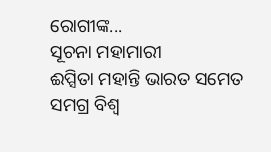ରୋଗୀଙ୍କ...
ସୂଚନା ମହାମାରୀ
ଈପ୍ସିତା ମହାନ୍ତି ଭାରତ ସମେତ ସମଗ୍ର ବିଶ୍ୱ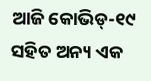ଆଜି କୋଭିଡ୍-୧୯ ସହିତ ଅନ୍ୟ ଏକ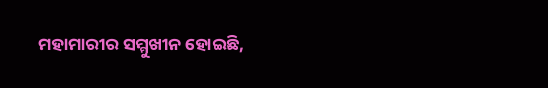ମହାମାରୀର ସମ୍ମୁଖୀନ ହୋଇଛି,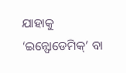ଯାହାକୁ ‘ଇନ୍ଫୋଡେମିକ୍’ ବା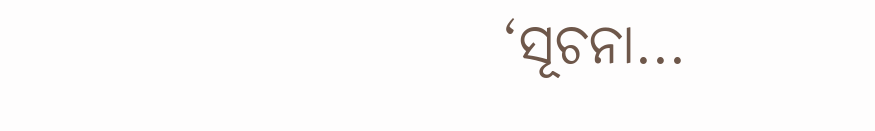‘ସୂଚନା...